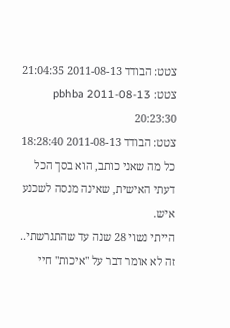צטט: הבודד 2011-08-13 21:04:35
צטט: pbhba 2011-08-13 20:23:30
צטט: הבודד 2011-08-13 18:28:40
כל מה שאני כותב, הוא בסך הכל דעתי האישית, שאינה מנסה לשכנע איש.
הייתי נשוי 28 שנה עד שהתגרשתי.. זה לא אומר דבר על "איכות" חיי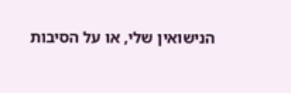הנישואין שלי, או על הסיבות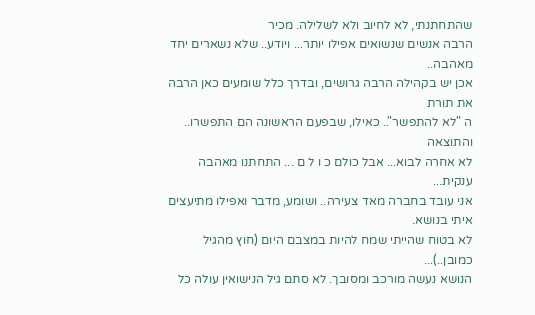שהתחתנתי, לא לחיוב ולא לשלילה. מכיר
הרבה אנשים שנשואים אפילו יותר... ויודע.. שלא נשארים יחד מאהבה..
אכן יש בקהילה הרבה גרושים, ובדרך כלל שומעים כאן הרבה את תורת
ה "לא להתפשר".. כאילו, שבפעם הראשונה הם התפשרו.. והתוצאה
לא אחרה לבוא... אבל כולם כ ו ל ם ... התחתנו מאהבה ענקית...
אני עובד בחברה מאד צעירה.. ושומע, מדבר ואפילו מתיעצים איתי בנושא.
לא בטוח שהייתי שמח להיות במצבם היום (חוץ מהגיל כמובן..)...
הנושא נעשה מורכב ומסובך. לא סתם גיל הנישואין עולה כל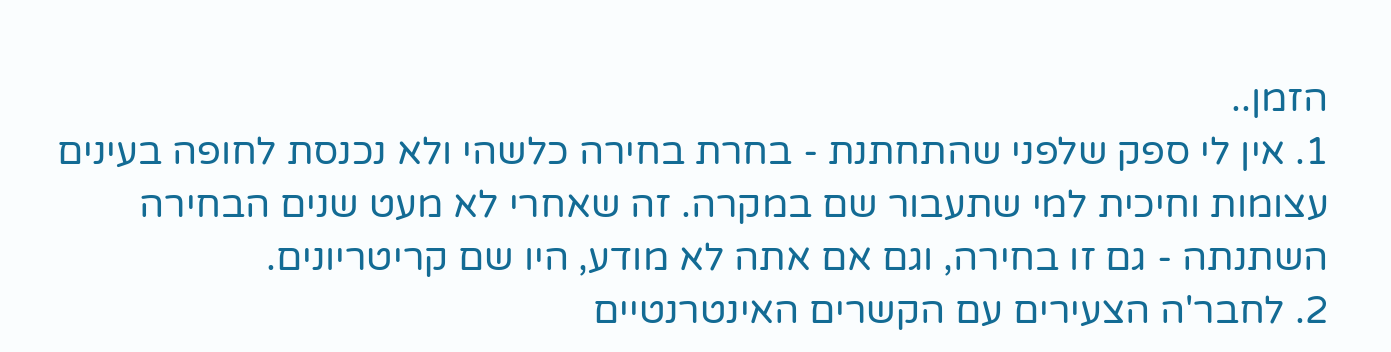הזמן..
1. אין לי ספק שלפני שהתחתנת - בחרת בחירה כלשהי ולא נכנסת לחופה בעינים עצומות וחיכית למי שתעבור שם במקרה. זה שאחרי לא מעט שנים הבחירה השתנתה - גם זו בחירה, וגם אם אתה לא מודע, היו שם קריטריונים.
2. לחבר'ה הצעירים עם הקשרים האינטרנטיים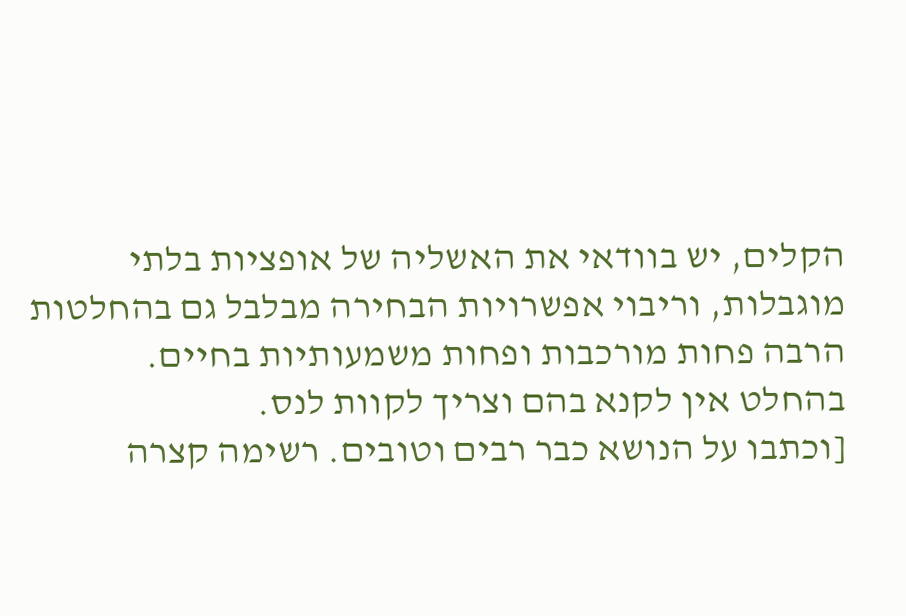הקלים, יש בוודאי את האשליה של אופציות בלתי מוגבלות, וריבוי אפשרויות הבחירה מבלבל גם בהחלטות הרבה פחות מורכבות ופחות משמעותיות בחיים.
בהחלט אין לקנא בהם וצריך לקוות לנס.
[וכתבו על הנושא כבר רבים וטובים. רשימה קצרה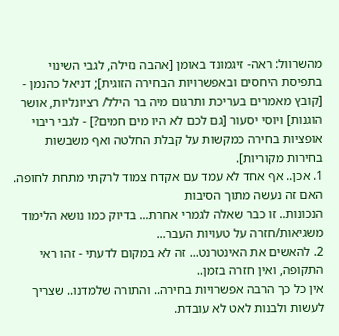מהשרוול: ראה- זיגמונד באומן [אהבה נזילה, לגבי השינוי בתפיסת היחסים ובאפשרויות הבחירה הזוגית]; דניאל כהנמן - [קובץ מאמרים בעריכת ותרגום מיה בר הילל/ רציונליות, אושר הוגנות] ויוסי יסעור [גם לכם לא היו מים חמים?] - לגבי ריבוי אופציות בחירה כמקשות על קבלת החלטה ואף משבשות בחירות מקוריות].
1. אכן.. אף אחד לא עמד עם אקדח צמוד לרקתי מתחת לחופה. האם זה נעשה מתוך הסיבות
הנכונות.. זו כבר שאלה לגמרי אחרת... בדיוק כמו נושא הלימוד משגיאות/חזרה על טעויות העבר...
2. להאשים את האינטרנט... זה לא במקום לדעתי - זהו ראי התקופה, ואין חזרה בזמן..
אין כל כך הרבה אפשרויות בחירה.. והתורה שלמדנו.. שצריך לעשות ולבנות לאט לא עובדת.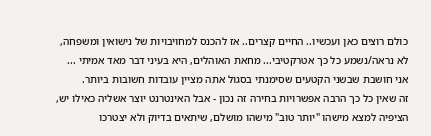כולם רוצים כאן ועכשיו.. החיים קצרים.. אז להכנס למחויבויות של נישואין ומשפחה,
לא נראה/נשמע כל כך אטרקטיבי... מחאת האוהלים, היא בעיני דבר מאד אמיתי ...
אני חושבת שבשני הקטעים שסימנתי בסגול אתה מציין עובדות חשובות ביותר.
זה שאין כל כך הרבה אפשרויות בחירה זה נכון - אבל האינטרנט יוצר אשליה כאילו יש,
הציפיה למצא מישהו "יותר טוב" מישהו מושלם, שיתאים בדיוק ולא יצטרכו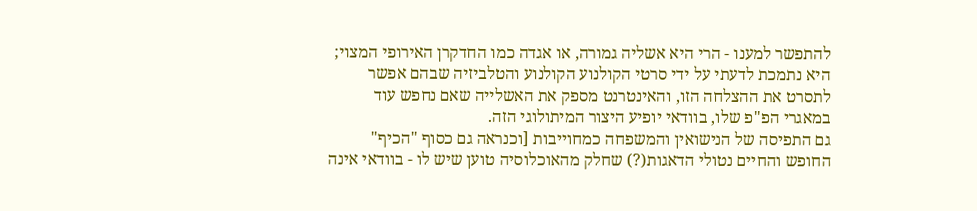להתפשר למענו - הרי היא אשליה גמורה, או אגדה כמו החדקרן האירופי המצוי; היא נתמכת לדעתי על ידי סרטי הקולנוע הקולנוע והטלביזיה שבהם אפשר לתסרט את ההצלחה הזו, והאינטרנט מספק את האשלייה שאם נחפש עוד במאגרי הפ"פ שלו, בוודאי יופיע היצור המיתולוגי הזה.
גם התפיסה של הנישואין והמשפחה כמחוייבות [וכנראה גם כסוף "הכיף" החופש והחיים נטולי הדאגות(?) שחלק מהאוכלוסיה טוען שיש לו - בוודאי אינה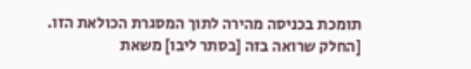תומכת בכניסה מהירה לתוך המסגרת הכולאת הזו.
[החלק שרואה בזה [בסתר ליבו] משאת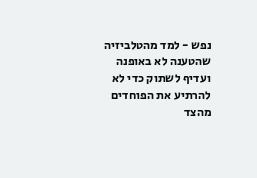נפש - למד מהטלביזיה שהטענה לא באופנה ועדיף לשתוק כדי לא להרתיע את הפוחדים מהצד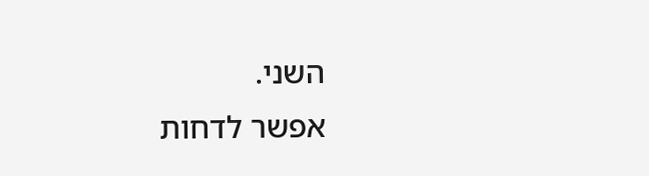השני.
אפשר לדחות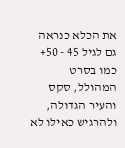את הכלא כנראה גם לגיל 45 - 50+ כמו בסרט המהולל, סקס והעיר הגדולה, ולהרגיש כאילו לא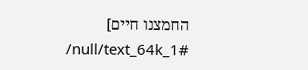החמצנו חיים]
/null/text_64k_1#